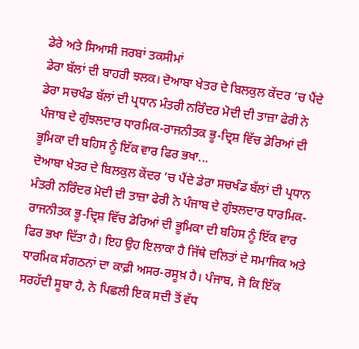ਡੇਰੇ ਅਤੇ ਸਿਆਸੀ ਜਰਬਾਂ ਤਕਸੀਮਾਂ
ਡੇਰਾ ਬੱਲਾਂ ਦੀ ਬਾਹਰੀ ਝਲਕ। ਦੋਆਬਾ ਖੇਤਰ ਦੇ ਬਿਲਕੁਲ ਕੇਂਦਰ ’ਚ ਪੈਂਦੇ ਡੇਰਾ ਸਚਖੰਡ ਬੱਲਾਂ ਦੀ ਪ੍ਰਧਾਨ ਮੰਤਰੀ ਨਰਿੰਦਰ ਮੋਦੀ ਦੀ ਤਾਜ਼ਾ ਫੇਰੀ ਨੇ ਪੰਜਾਬ ਦੇ ਗੁੰਝਲਦਾਰ ਧਾਰਮਿਕ-ਰਾਜਨੀਤਕ ਭੂ-ਦ੍ਰਿਸ਼ ਵਿੱਚ ਡੇਰਿਆਂ ਦੀ ਭੂਮਿਕਾ ਦੀ ਬਹਿਸ ਨੂੰ ਇੱਕ ਵਾਰ ਫਿਰ ਭਖਾ...
ਦੋਆਬਾ ਖੇਤਰ ਦੇ ਬਿਲਕੁਲ ਕੇਂਦਰ ’ਚ ਪੈਂਦੇ ਡੇਰਾ ਸਚਖੰਡ ਬੱਲਾਂ ਦੀ ਪ੍ਰਧਾਨ ਮੰਤਰੀ ਨਰਿੰਦਰ ਮੋਦੀ ਦੀ ਤਾਜ਼ਾ ਫੇਰੀ ਨੇ ਪੰਜਾਬ ਦੇ ਗੁੰਝਲਦਾਰ ਧਾਰਮਿਕ-ਰਾਜਨੀਤਕ ਭੂ-ਦ੍ਰਿਸ਼ ਵਿੱਚ ਡੇਰਿਆਂ ਦੀ ਭੂਮਿਕਾ ਦੀ ਬਹਿਸ ਨੂੰ ਇੱਕ ਵਾਰ ਫਿਰ ਭਖਾ ਦਿੱਤਾ ਹੈ। ਇਹ ਉਹ ਇਲਾਕਾ ਹੈ ਜਿੱਥੇ ਦਲਿਤਾਂ ਦੇ ਸਮਾਜਿਕ ਅਤੇ ਧਾਰਮਿਕ ਸੰਗਠਨਾਂ ਦਾ ਕਾਫ਼ੀ ਅਸਰ-ਰਸੂਖ਼ ਹੈ। ਪੰਜਾਬ, ਜੋ ਕਿ ਇੱਕ ਸਰਹੱਦੀ ਸੂਬਾ ਹੈ, ਨੇ ਪਿਛਲੀ ਇਕ ਸਦੀ ਤੋਂ ਵੱਧ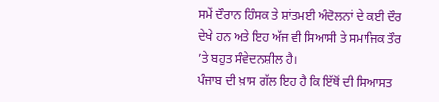ਸਮੇਂ ਦੌਰਾਨ ਹਿੰਸਕ ਤੇ ਸ਼ਾਂਤਮਈ ਅੰਦੋਲਨਾਂ ਦੇ ਕਈ ਦੌਰ ਦੇਖੇ ਹਨ ਅਤੇ ਇਹ ਅੱਜ ਵੀ ਸਿਆਸੀ ਤੇ ਸਮਾਜਿਕ ਤੌਰ ’ਤੇ ਬਹੁਤ ਸੰਵੇਦਨਸ਼ੀਲ ਹੈ।
ਪੰਜਾਬ ਦੀ ਖ਼ਾਸ ਗੱਲ ਇਹ ਹੈ ਕਿ ਇੱਥੋਂ ਦੀ ਸਿਆਸਤ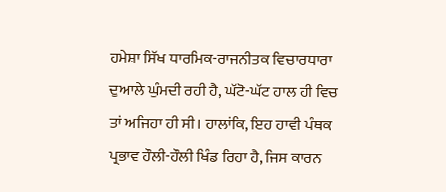ਹਮੇਸ਼ਾ ਸਿੱਖ ਧਾਰਮਿਕ-ਰਾਜਨੀਤਕ ਵਿਚਾਰਧਾਰਾ ਦੁਆਲੇ ਘੁੰਮਦੀ ਰਹੀ ਹੈ, ਘੱਟੋ-ਘੱਟ ਹਾਲ ਹੀ ਵਿਚ ਤਾਂ ਅਜਿਹਾ ਹੀ ਸੀ। ਹਾਲਾਂਕਿ, ਇਹ ਹਾਵੀ ਪੰਥਕ ਪ੍ਰਭਾਵ ਹੌਲੀ-ਹੌਲੀ ਖਿੰਡ ਰਿਹਾ ਹੈ, ਜਿਸ ਕਾਰਨ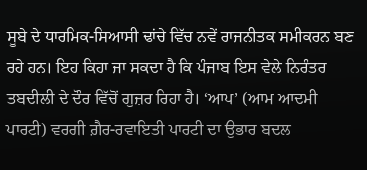ਸੂਬੇ ਦੇ ਧਾਰਮਿਕ-ਸਿਆਸੀ ਢਾਂਚੇ ਵਿੱਚ ਨਵੇਂ ਰਾਜਨੀਤਕ ਸਮੀਕਰਨ ਬਣ ਰਹੇ ਹਨ। ਇਹ ਕਿਹਾ ਜਾ ਸਕਦਾ ਹੈ ਕਿ ਪੰਜਾਬ ਇਸ ਵੇਲੇ ਨਿਰੰਤਰ ਤਬਦੀਲੀ ਦੇ ਦੌਰ ਵਿੱਚੋਂ ਗੁਜ਼ਰ ਰਿਹਾ ਹੈ। ‘ਆਪ’ (ਆਮ ਆਦਮੀ ਪਾਰਟੀ) ਵਰਗੀ ਗ਼ੈਰ-ਰਵਾਇਤੀ ਪਾਰਟੀ ਦਾ ਉਭਾਰ ਬਦਲ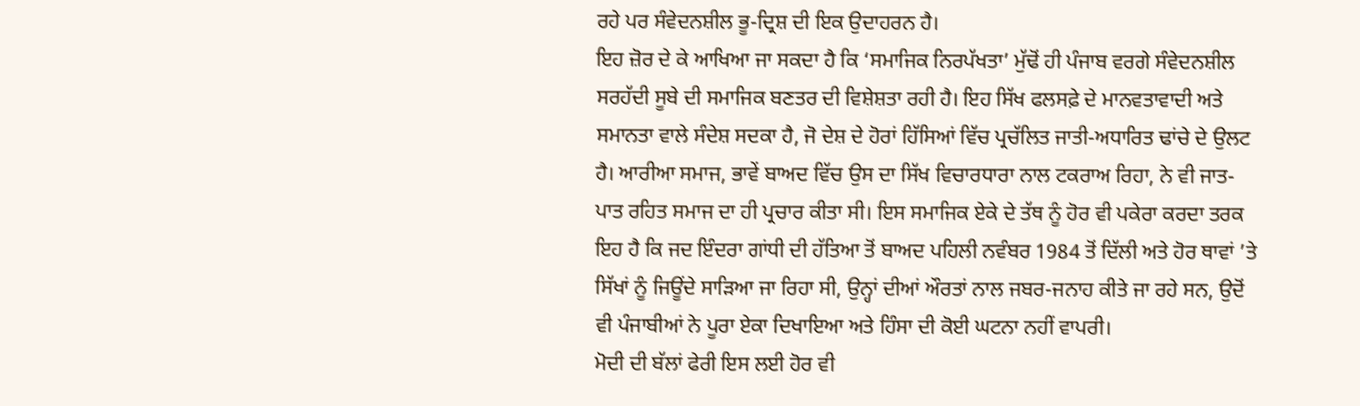ਰਹੇ ਪਰ ਸੰਵੇਦਨਸ਼ੀਲ ਭੂ-ਦ੍ਰਿਸ਼ ਦੀ ਇਕ ਉਦਾਹਰਨ ਹੈ।
ਇਹ ਜ਼ੋਰ ਦੇ ਕੇ ਆਖਿਆ ਜਾ ਸਕਦਾ ਹੈ ਕਿ ‘ਸਮਾਜਿਕ ਨਿਰਪੱਖਤਾ’ ਮੁੱਢੋਂ ਹੀ ਪੰਜਾਬ ਵਰਗੇ ਸੰਵੇਦਨਸ਼ੀਲ ਸਰਹੱਦੀ ਸੂਬੇ ਦੀ ਸਮਾਜਿਕ ਬਣਤਰ ਦੀ ਵਿਸ਼ੇਸ਼ਤਾ ਰਹੀ ਹੈ। ਇਹ ਸਿੱਖ ਫਲਸਫ਼ੇ ਦੇ ਮਾਨਵਤਾਵਾਦੀ ਅਤੇ ਸਮਾਨਤਾ ਵਾਲੇ ਸੰਦੇਸ਼ ਸਦਕਾ ਹੈ, ਜੋ ਦੇਸ਼ ਦੇ ਹੋਰਾਂ ਹਿੱਸਿਆਂ ਵਿੱਚ ਪ੍ਰਚੱਲਿਤ ਜਾਤੀ-ਅਧਾਰਿਤ ਢਾਂਚੇ ਦੇ ਉਲਟ ਹੈ। ਆਰੀਆ ਸਮਾਜ, ਭਾਵੇਂ ਬਾਅਦ ਵਿੱਚ ਉਸ ਦਾ ਸਿੱਖ ਵਿਚਾਰਧਾਰਾ ਨਾਲ ਟਕਰਾਅ ਰਿਹਾ, ਨੇ ਵੀ ਜਾਤ-ਪਾਤ ਰਹਿਤ ਸਮਾਜ ਦਾ ਹੀ ਪ੍ਰਚਾਰ ਕੀਤਾ ਸੀ। ਇਸ ਸਮਾਜਿਕ ਏਕੇ ਦੇ ਤੱਥ ਨੂੰ ਹੋਰ ਵੀ ਪਕੇਰਾ ਕਰਦਾ ਤਰਕ ਇਹ ਹੈ ਕਿ ਜਦ ਇੰਦਰਾ ਗਾਂਧੀ ਦੀ ਹੱਤਿਆ ਤੋਂ ਬਾਅਦ ਪਹਿਲੀ ਨਵੰਬਰ 1984 ਤੋਂ ਦਿੱਲੀ ਅਤੇ ਹੋਰ ਥਾਵਾਂ ’ਤੇ ਸਿੱਖਾਂ ਨੂੰ ਜਿਊਂਦੇ ਸਾੜਿਆ ਜਾ ਰਿਹਾ ਸੀ, ਉਨ੍ਹਾਂ ਦੀਆਂ ਔਰਤਾਂ ਨਾਲ ਜਬਰ-ਜਨਾਹ ਕੀਤੇ ਜਾ ਰਹੇ ਸਨ, ਉਦੋਂ ਵੀ ਪੰਜਾਬੀਆਂ ਨੇ ਪੂਰਾ ਏਕਾ ਦਿਖਾਇਆ ਅਤੇ ਹਿੰਸਾ ਦੀ ਕੋਈ ਘਟਨਾ ਨਹੀਂ ਵਾਪਰੀ।
ਮੋਦੀ ਦੀ ਬੱਲਾਂ ਫੇਰੀ ਇਸ ਲਈ ਹੋਰ ਵੀ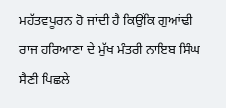ਮਹੱਤਵਪੂਰਨ ਹੋ ਜਾਂਦੀ ਹੈ ਕਿਉਂਕਿ ਗੁਆਂਢੀ ਰਾਜ ਹਰਿਆਣਾ ਦੇ ਮੁੱਖ ਮੰਤਰੀ ਨਾਇਬ ਸਿੰਘ ਸੈਣੀ ਪਿਛਲੇ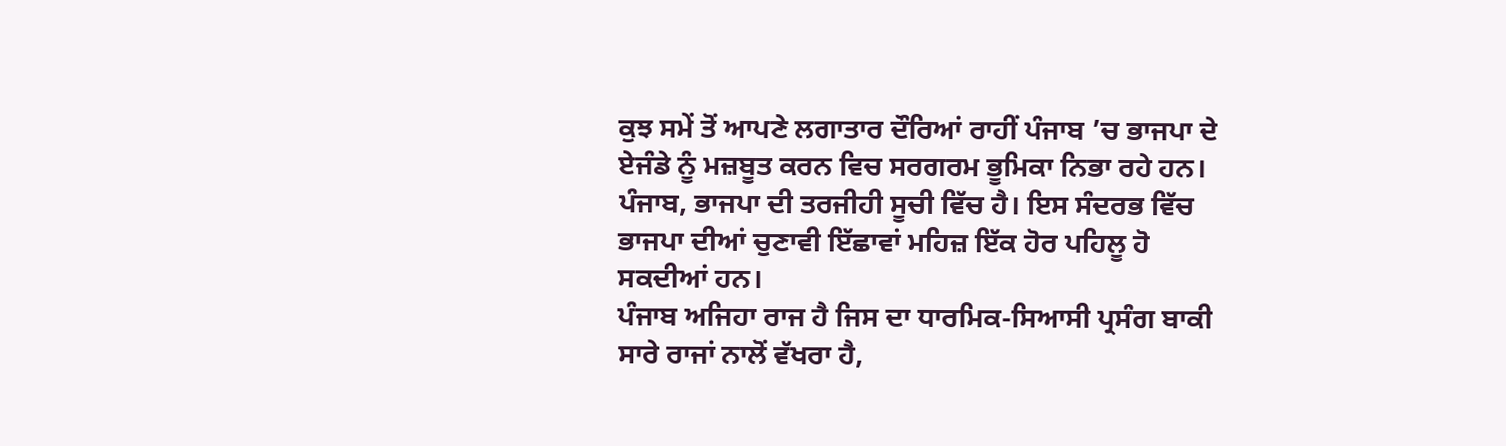ਕੁਝ ਸਮੇਂ ਤੋਂ ਆਪਣੇ ਲਗਾਤਾਰ ਦੌਰਿਆਂ ਰਾਹੀਂ ਪੰਜਾਬ ’ਚ ਭਾਜਪਾ ਦੇ ਏਜੰਡੇ ਨੂੰ ਮਜ਼ਬੂਤ ਕਰਨ ਵਿਚ ਸਰਗਰਮ ਭੂਮਿਕਾ ਨਿਭਾ ਰਹੇ ਹਨ। ਪੰਜਾਬ, ਭਾਜਪਾ ਦੀ ਤਰਜੀਹੀ ਸੂਚੀ ਵਿੱਚ ਹੈ। ਇਸ ਸੰਦਰਭ ਵਿੱਚ ਭਾਜਪਾ ਦੀਆਂ ਚੁਣਾਵੀ ਇੱਛਾਵਾਂ ਮਹਿਜ਼ ਇੱਕ ਹੋਰ ਪਹਿਲੂ ਹੋ ਸਕਦੀਆਂ ਹਨ।
ਪੰਜਾਬ ਅਜਿਹਾ ਰਾਜ ਹੈ ਜਿਸ ਦਾ ਧਾਰਮਿਕ-ਸਿਆਸੀ ਪ੍ਰਸੰਗ ਬਾਕੀ ਸਾਰੇ ਰਾਜਾਂ ਨਾਲੋਂ ਵੱਖਰਾ ਹੈ,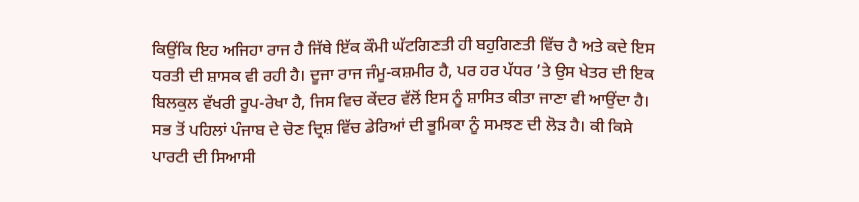ਕਿਉਂਕਿ ਇਹ ਅਜਿਹਾ ਰਾਜ ਹੈ ਜਿੱਥੇ ਇੱਕ ਕੌਮੀ ਘੱਟਗਿਣਤੀ ਹੀ ਬਹੁਗਿਣਤੀ ਵਿੱਚ ਹੈ ਅਤੇ ਕਦੇ ਇਸ ਧਰਤੀ ਦੀ ਸ਼ਾਸਕ ਵੀ ਰਹੀ ਹੈ। ਦੂਜਾ ਰਾਜ ਜੰਮੂ-ਕਸ਼ਮੀਰ ਹੈ, ਪਰ ਹਰ ਪੱਧਰ ’ਤੇ ਉਸ ਖੇਤਰ ਦੀ ਇਕ ਬਿਲਕੁਲ ਵੱਖਰੀ ਰੂਪ-ਰੇਖਾ ਹੈ, ਜਿਸ ਵਿਚ ਕੇਂਦਰ ਵੱਲੋਂ ਇਸ ਨੂੰ ਸ਼ਾਸਿਤ ਕੀਤਾ ਜਾਣਾ ਵੀ ਆਉਂਦਾ ਹੈ।
ਸਭ ਤੋਂ ਪਹਿਲਾਂ ਪੰਜਾਬ ਦੇ ਚੋਣ ਦ੍ਰਿਸ਼ ਵਿੱਚ ਡੇਰਿਆਂ ਦੀ ਭੂਮਿਕਾ ਨੂੰ ਸਮਝਣ ਦੀ ਲੋੜ ਹੈ। ਕੀ ਕਿਸੇ ਪਾਰਟੀ ਦੀ ਸਿਆਸੀ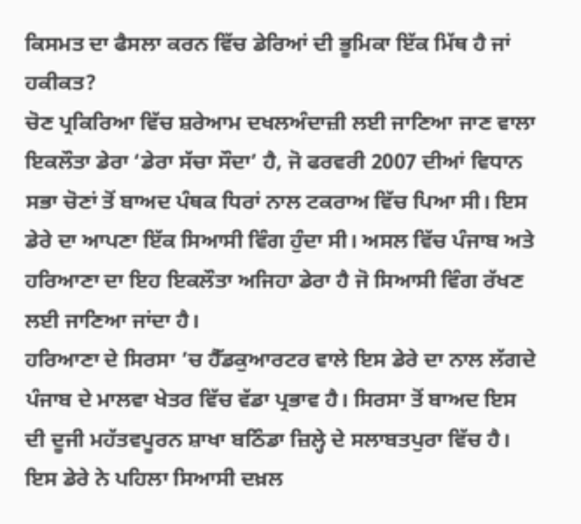ਕਿਸਮਤ ਦਾ ਫੈਸਲਾ ਕਰਨ ਵਿੱਚ ਡੇਰਿਆਂ ਦੀ ਭੂਮਿਕਾ ਇੱਕ ਮਿੱਥ ਹੈ ਜਾਂ ਹਕੀਕਤ?
ਚੋਣ ਪ੍ਰਕਿਰਿਆ ਵਿੱਚ ਸ਼ਰੇਆਮ ਦਖਲਅੰਦਾਜ਼ੀ ਲਈ ਜਾਣਿਆ ਜਾਣ ਵਾਲਾ ਇਕਲੌਤਾ ਡੇਰਾ ‘ਡੇਰਾ ਸੱਚਾ ਸੌਦਾ’ ਹੈ, ਜੋ ਫਰਵਰੀ 2007 ਦੀਆਂ ਵਿਧਾਨ ਸਭਾ ਚੋਣਾਂ ਤੋਂ ਬਾਅਦ ਪੰਥਕ ਧਿਰਾਂ ਨਾਲ ਟਕਰਾਅ ਵਿੱਚ ਪਿਆ ਸੀ। ਇਸ ਡੇਰੇ ਦਾ ਆਪਣਾ ਇੱਕ ਸਿਆਸੀ ਵਿੰਗ ਹੁੰਦਾ ਸੀ। ਅਸਲ ਵਿੱਚ ਪੰਜਾਬ ਅਤੇ ਹਰਿਆਣਾ ਦਾ ਇਹ ਇਕਲੌਤਾ ਅਜਿਹਾ ਡੇਰਾ ਹੈ ਜੋ ਸਿਆਸੀ ਵਿੰਗ ਰੱਖਣ ਲਈ ਜਾਣਿਆ ਜਾਂਦਾ ਹੈ।
ਹਰਿਆਣਾ ਦੇ ਸਿਰਸਾ ’ਚ ਹੈੱਡਕੁਆਰਟਰ ਵਾਲੇ ਇਸ ਡੇਰੇ ਦਾ ਨਾਲ ਲੱਗਦੇ ਪੰਜਾਬ ਦੇ ਮਾਲਵਾ ਖੇਤਰ ਵਿੱਚ ਵੱਡਾ ਪ੍ਰਭਾਵ ਹੈ। ਸਿਰਸਾ ਤੋਂ ਬਾਅਦ ਇਸ ਦੀ ਦੂਜੀ ਮਹੱਤਵਪੂਰਨ ਸ਼ਾਖਾ ਬਠਿੰਡਾ ਜ਼ਿਲ੍ਹੇ ਦੇ ਸਲਾਬਤਪੁਰਾ ਵਿੱਚ ਹੈ।
ਇਸ ਡੇਰੇ ਨੇ ਪਹਿਲਾ ਸਿਆਸੀ ਦਖ਼ਲ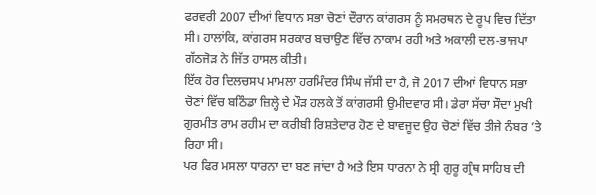ਫਰਵਰੀ 2007 ਦੀਆਂ ਵਿਧਾਨ ਸਭਾ ਚੋਣਾਂ ਦੌਰਾਨ ਕਾਂਗਰਸ ਨੂੰ ਸਮਰਥਨ ਦੇ ਰੂਪ ਵਿਚ ਦਿੱਤਾ ਸੀ। ਹਾਲਾਂਕਿ, ਕਾਂਗਰਸ ਸਰਕਾਰ ਬਚਾਉਣ ਵਿੱਚ ਨਾਕਾਮ ਰਹੀ ਅਤੇ ਅਕਾਲੀ ਦਲ-ਭਾਜਪਾ ਗੱਠਜੋੜ ਨੇ ਜਿੱਤ ਹਾਸਲ ਕੀਤੀ।
ਇੱਕ ਹੋਰ ਦਿਲਚਸਪ ਮਾਮਲਾ ਹਰਮਿੰਦਰ ਸਿੰਘ ਜੱਸੀ ਦਾ ਹੈ, ਜੋ 2017 ਦੀਆਂ ਵਿਧਾਨ ਸਭਾ ਚੋਣਾਂ ਵਿੱਚ ਬਠਿੰਡਾ ਜ਼ਿਲ੍ਹੇ ਦੇ ਮੌੜ ਹਲਕੇ ਤੋਂ ਕਾਂਗਰਸੀ ਉਮੀਦਵਾਰ ਸੀ। ਡੇਰਾ ਸੱਚਾ ਸੌਦਾ ਮੁਖੀ ਗੁਰਮੀਤ ਰਾਮ ਰਹੀਮ ਦਾ ਕਰੀਬੀ ਰਿਸ਼ਤੇਦਾਰ ਹੋਣ ਦੇ ਬਾਵਜੂਦ ਉਹ ਚੋਣਾਂ ਵਿੱਚ ਤੀਜੇ ਨੰਬਰ ’ਤੇ ਰਿਹਾ ਸੀ।
ਪਰ ਫਿਰ ਮਸਲਾ ਧਾਰਨਾ ਦਾ ਬਣ ਜਾਂਦਾ ਹੈ ਅਤੇ ਇਸ ਧਾਰਨਾ ਨੇ ਸ੍ਰੀ ਗੁਰੂ ਗ੍ਰੰਥ ਸਾਹਿਬ ਦੀ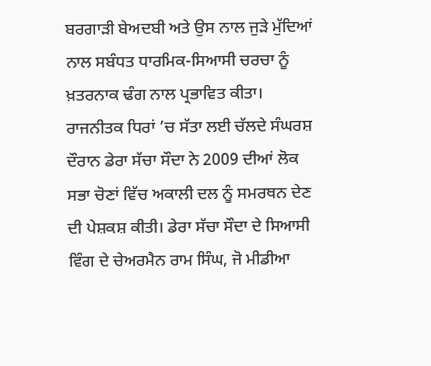ਬਰਗਾੜੀ ਬੇਅਦਬੀ ਅਤੇ ਉਸ ਨਾਲ ਜੁੜੇ ਮੁੱਦਿਆਂ ਨਾਲ ਸਬੰਧਤ ਧਾਰਮਿਕ-ਸਿਆਸੀ ਚਰਚਾ ਨੂੰ ਖ਼ਤਰਨਾਕ ਢੰਗ ਨਾਲ ਪ੍ਰਭਾਵਿਤ ਕੀਤਾ।
ਰਾਜਨੀਤਕ ਧਿਰਾਂ ’ਚ ਸੱਤਾ ਲਈ ਚੱਲਦੇ ਸੰਘਰਸ਼ ਦੌਰਾਨ ਡੇਰਾ ਸੱਚਾ ਸੌਦਾ ਨੇ 2009 ਦੀਆਂ ਲੋਕ ਸਭਾ ਚੋਣਾਂ ਵਿੱਚ ਅਕਾਲੀ ਦਲ ਨੂੰ ਸਮਰਥਨ ਦੇਣ ਦੀ ਪੇਸ਼ਕਸ਼ ਕੀਤੀ। ਡੇਰਾ ਸੱਚਾ ਸੌਦਾ ਦੇ ਸਿਆਸੀ ਵਿੰਗ ਦੇ ਚੇਅਰਮੈਨ ਰਾਮ ਸਿੰਘ, ਜੋ ਮੀਡੀਆ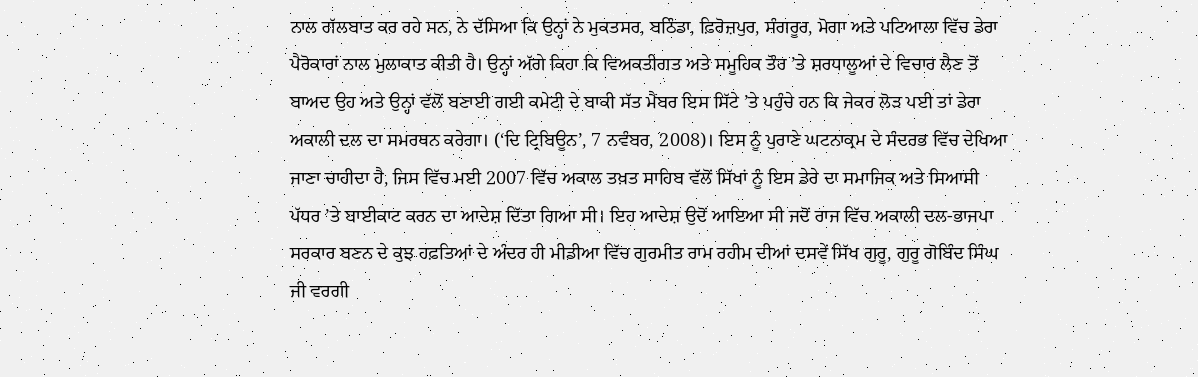ਨਾਲ ਗੱਲਬਾਤ ਕਰ ਰਹੇ ਸਨ, ਨੇ ਦੱਸਿਆ ਕਿ ਉਨ੍ਹਾਂ ਨੇ ਮੁਕਤਸਰ, ਬਠਿੰਡਾ, ਫ਼ਿਰੋਜ਼ਪੁਰ, ਸੰਗਰੂਰ, ਮੋਗਾ ਅਤੇ ਪਟਿਆਲਾ ਵਿੱਚ ਡੇਰਾ ਪੈਰੋਕਾਰਾਂ ਨਾਲ ਮੁਲਾਕਾਤ ਕੀਤੀ ਹੈ। ਉਨ੍ਹਾਂ ਅੱਗੇ ਕਿਹਾ ਕਿ ਵਿਅਕਤੀਗਤ ਅਤੇ ਸਮੂਹਿਕ ਤੌਰ ’ਤੇ ਸ਼ਰਧਾਲੂਆਂ ਦੇ ਵਿਚਾਰ ਲੈਣ ਤੋਂ ਬਾਅਦ ਉਹ ਅਤੇ ਉਨ੍ਹਾਂ ਵੱਲੋਂ ਬਣਾਈ ਗਈ ਕਮੇਟੀ ਦੇ ਬਾਕੀ ਸੱਤ ਮੈਂਬਰ ਇਸ ਸਿੱਟੇ ’ਤੇ ਪਹੁੰਚੇ ਹਨ ਕਿ ਜੇਕਰ ਲੋੜ ਪਈ ਤਾਂ ਡੇਰਾ ਅਕਾਲੀ ਦਲ ਦਾ ਸਮਰਥਨ ਕਰੇਗਾ। (‘ਦਿ ਟ੍ਰਿਬਿਊਨ’, 7 ਨਵੰਬਰ, 2008)। ਇਸ ਨੂੰ ਪੁਰਾਣੇ ਘਟਨਾਕ੍ਰਮ ਦੇ ਸੰਦਰਭ ਵਿੱਚ ਦੇਖਿਆ ਜਾਣਾ ਚਾਹੀਦਾ ਹੈ, ਜਿਸ ਵਿੱਚ ਮਈ 2007 ਵਿੱਚ ਅਕਾਲ ਤਖ਼ਤ ਸਾਹਿਬ ਵੱਲੋਂ ਸਿੱਖਾਂ ਨੂੰ ਇਸ ਡੇਰੇ ਦਾ ਸਮਾਜਿਕ ਅਤੇ ਸਿਆਸੀ ਪੱਧਰ ’ਤੇ ਬਾਈਕਾਟ ਕਰਨ ਦਾ ਆਦੇਸ਼ ਦਿੱਤਾ ਗਿਆ ਸੀ। ਇਹ ਆਦੇਸ਼ ਉਦੋਂ ਆਇਆ ਸੀ ਜਦੋਂ ਰਾਜ ਵਿੱਚ ਅਕਾਲੀ ਦਲ-ਭਾਜਪਾ ਸਰਕਾਰ ਬਣਨ ਦੇ ਕੁਝ ਹਫ਼ਤਿਆਂ ਦੇ ਅੰਦਰ ਹੀ ਮੀਡੀਆ ਵਿੱਚ ਗੁਰਮੀਤ ਰਾਮ ਰਹੀਮ ਦੀਆਂ ਦਸਵੇਂ ਸਿੱਖ ਗੁਰੂ, ਗੁਰੂ ਗੋਬਿੰਦ ਸਿੰਘ ਜੀ ਵਰਗੀ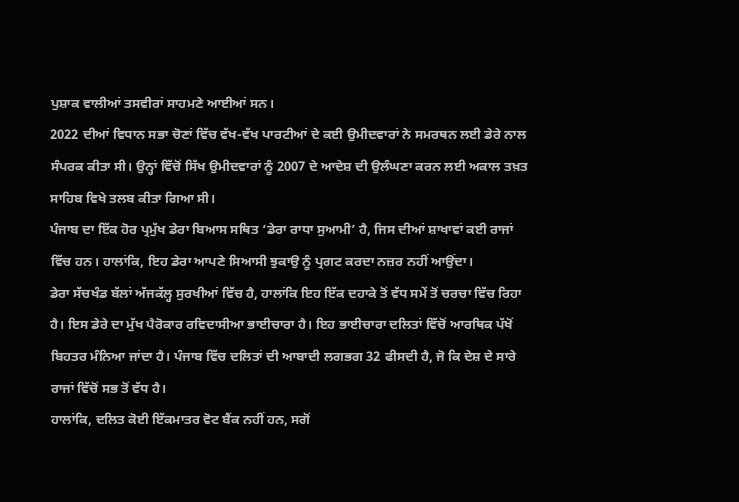ਪੁਸ਼ਾਕ ਵਾਲੀਆਂ ਤਸਵੀਰਾਂ ਸਾਹਮਣੇ ਆਈਆਂ ਸਨ।
2022 ਦੀਆਂ ਵਿਧਾਨ ਸਭਾ ਚੋਣਾਂ ਵਿੱਚ ਵੱਖ-ਵੱਖ ਪਾਰਟੀਆਂ ਦੇ ਕਈ ਉਮੀਦਵਾਰਾਂ ਨੇ ਸਮਰਥਨ ਲਈ ਡੇਰੇ ਨਾਲ ਸੰਪਰਕ ਕੀਤਾ ਸੀ। ਉਨ੍ਹਾਂ ਵਿੱਚੋਂ ਸਿੱਖ ਉਮੀਦਵਾਰਾਂ ਨੂੰ 2007 ਦੇ ਆਦੇਸ਼ ਦੀ ਉਲੰਘਣਾ ਕਰਨ ਲਈ ਅਕਾਲ ਤਖ਼ਤ ਸਾਹਿਬ ਵਿਖੇ ਤਲਬ ਕੀਤਾ ਗਿਆ ਸੀ।
ਪੰਜਾਬ ਦਾ ਇੱਕ ਹੋਰ ਪ੍ਰਮੁੱਖ ਡੇਰਾ ਬਿਆਸ ਸਥਿਤ ‘ਡੇਰਾ ਰਾਧਾ ਸੁਆਮੀ’ ਹੈ, ਜਿਸ ਦੀਆਂ ਸ਼ਾਖਾਵਾਂ ਕਈ ਰਾਜਾਂ ਵਿੱਚ ਹਨ। ਹਾਲਾਂਕਿ, ਇਹ ਡੇਰਾ ਆਪਣੇ ਸਿਆਸੀ ਝੁਕਾਉ ਨੂੰ ਪ੍ਰਗਟ ਕਰਦਾ ਨਜ਼ਰ ਨਹੀਂ ਆਉਂਦਾ।
ਡੇਰਾ ਸੱਚਖੰਡ ਬੱਲਾਂ ਅੱਜਕੱਲ੍ਹ ਸੁਰਖੀਆਂ ਵਿੱਚ ਹੈ, ਹਾਲਾਂਕਿ ਇਹ ਇੱਕ ਦਹਾਕੇ ਤੋਂ ਵੱਧ ਸਮੇਂ ਤੋਂ ਚਰਚਾ ਵਿੱਚ ਰਿਹਾ ਹੈ। ਇਸ ਡੇਰੇ ਦਾ ਮੁੱਖ ਪੈਰੋਕਾਰ ਰਵਿਦਾਸੀਆ ਭਾਈਚਾਰਾ ਹੈ। ਇਹ ਭਾਈਚਾਰਾ ਦਲਿਤਾਂ ਵਿੱਚੋਂ ਆਰਥਿਕ ਪੱਖੋਂ ਬਿਹਤਰ ਮੰਨਿਆ ਜਾਂਦਾ ਹੈ। ਪੰਜਾਬ ਵਿੱਚ ਦਲਿਤਾਂ ਦੀ ਆਬਾਦੀ ਲਗਭਗ 32 ਫੀਸਦੀ ਹੈ, ਜੋ ਕਿ ਦੇਸ਼ ਦੇ ਸਾਰੇ ਰਾਜਾਂ ਵਿੱਚੋਂ ਸਭ ਤੋਂ ਵੱਧ ਹੈ।
ਹਾਲਾਂਕਿ, ਦਲਿਤ ਕੋਈ ਇੱਕਮਾਤਰ ਵੋਟ ਬੈਂਕ ਨਹੀਂ ਹਨ, ਸਗੋਂ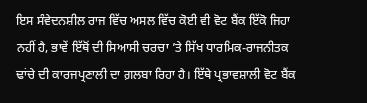ਇਸ ਸੰਵੇਦਨਸ਼ੀਲ ਰਾਜ ਵਿੱਚ ਅਸਲ ਵਿੱਚ ਕੋਈ ਵੀ ਵੋਟ ਬੈਂਕ ਇੱਕੋ ਜਿਹਾ ਨਹੀਂ ਹੈ, ਭਾਵੇਂ ਇੱਥੋਂ ਦੀ ਸਿਆਸੀ ਚਰਚਾ ’ਤੇ ਸਿੱਖ ਧਾਰਮਿਕ-ਰਾਜਨੀਤਕ ਢਾਂਚੇ ਦੀ ਕਾਰਜਪ੍ਰਣਾਲੀ ਦਾ ਗ਼ਲਬਾ ਰਿਹਾ ਹੈ। ਇੱਥੇ ਪ੍ਰਭਾਵਸ਼ਾਲੀ ਵੋਟ ਬੈਂਕ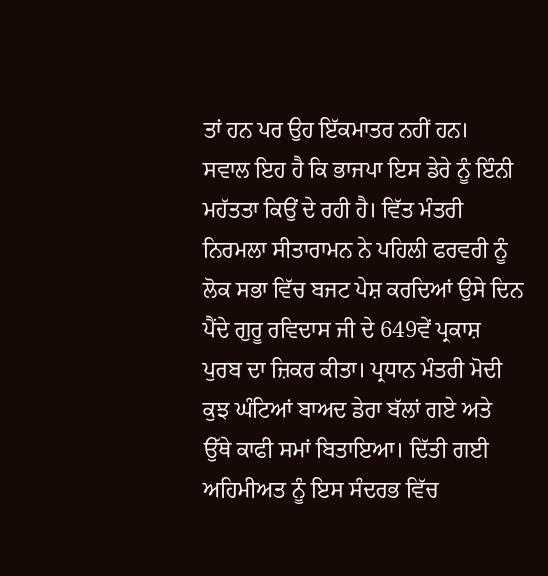ਤਾਂ ਹਨ ਪਰ ਉਹ ਇੱਕਮਾਤਰ ਨਹੀਂ ਹਨ।
ਸਵਾਲ ਇਹ ਹੈ ਕਿ ਭਾਜਪਾ ਇਸ ਡੇਰੇ ਨੂੰ ਇੰਨੀ ਮਹੱਤਤਾ ਕਿਉਂ ਦੇ ਰਹੀ ਹੈ। ਵਿੱਤ ਮੰਤਰੀ ਨਿਰਮਲਾ ਸੀਤਾਰਾਮਨ ਨੇ ਪਹਿਲੀ ਫਰਵਰੀ ਨੂੰ ਲੋਕ ਸਭਾ ਵਿੱਚ ਬਜਟ ਪੇਸ਼ ਕਰਦਿਆਂ ਉਸੇ ਦਿਨ ਪੈਂਦੇ ਗੁਰੂ ਰਵਿਦਾਸ ਜੀ ਦੇ 649ਵੇਂ ਪ੍ਰਕਾਸ਼ ਪੁਰਬ ਦਾ ਜ਼ਿਕਰ ਕੀਤਾ। ਪ੍ਰਧਾਨ ਮੰਤਰੀ ਮੋਦੀ ਕੁਝ ਘੰਟਿਆਂ ਬਾਅਦ ਡੇਰਾ ਬੱਲਾਂ ਗਏ ਅਤੇ ਉੱਥੇ ਕਾਫੀ ਸਮਾਂ ਬਿਤਾਇਆ। ਦਿੱਤੀ ਗਈ ਅਹਿਮੀਅਤ ਨੂੰ ਇਸ ਸੰਦਰਭ ਵਿੱਚ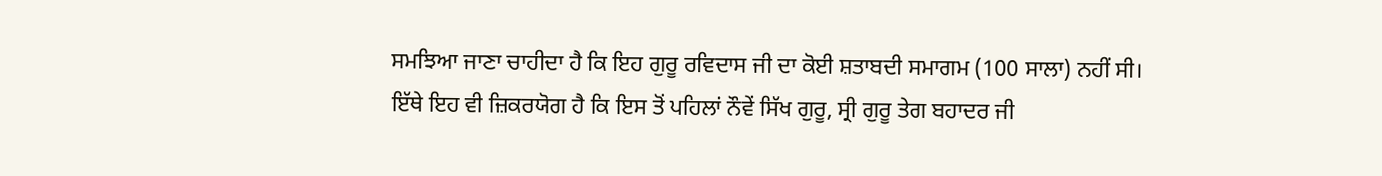ਸਮਝਿਆ ਜਾਣਾ ਚਾਹੀਦਾ ਹੈ ਕਿ ਇਹ ਗੁਰੂ ਰਵਿਦਾਸ ਜੀ ਦਾ ਕੋਈ ਸ਼ਤਾਬਦੀ ਸਮਾਗਮ (100 ਸਾਲਾ) ਨਹੀਂ ਸੀ।
ਇੱਥੇ ਇਹ ਵੀ ਜ਼ਿਕਰਯੋਗ ਹੈ ਕਿ ਇਸ ਤੋਂ ਪਹਿਲਾਂ ਨੌਵੇਂ ਸਿੱਖ ਗੁਰੂ, ਸ੍ਰੀ ਗੁਰੂ ਤੇਗ ਬਹਾਦਰ ਜੀ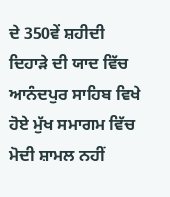ਦੇ 350ਵੇਂ ਸ਼ਹੀਦੀ ਦਿਹਾੜੇ ਦੀ ਯਾਦ ਵਿੱਚ ਆਨੰਦਪੁਰ ਸਾਹਿਬ ਵਿਖੇ ਹੋਏ ਮੁੱਖ ਸਮਾਗਮ ਵਿੱਚ ਮੋਦੀ ਸ਼ਾਮਲ ਨਹੀਂ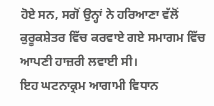ਹੋਏ ਸਨ, ਸਗੋਂ ਉਨ੍ਹਾਂ ਨੇ ਹਰਿਆਣਾ ਵੱਲੋਂ ਕੁਰੂਕਸ਼ੇਤਰ ਵਿੱਚ ਕਰਵਾਏ ਗਏ ਸਮਾਗਮ ਵਿੱਚ ਆਪਣੀ ਹਾਜ਼ਰੀ ਲਵਾਈ ਸੀ।
ਇਹ ਘਟਨਾਕ੍ਰਮ ਆਗਾਮੀ ਵਿਧਾਨ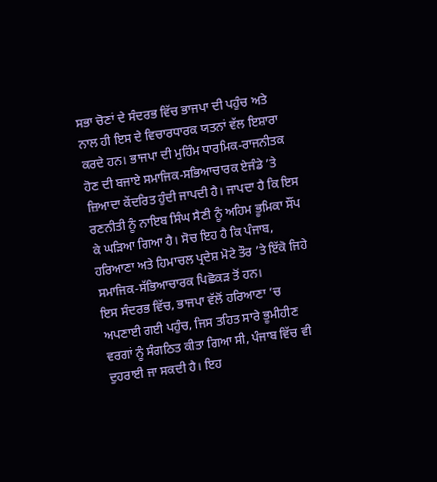ਸਭਾ ਚੋਣਾਂ ਦੇ ਸੰਦਰਭ ਵਿੱਚ ਭਾਜਪਾ ਦੀ ਪਹੁੰਚ ਅਤੇ ਨਾਲ ਹੀ ਇਸ ਦੇ ਵਿਚਾਰਧਾਰਕ ਯਤਨਾਂ ਵੱਲ ਇਸ਼ਾਰਾ ਕਰਦੇ ਹਨ। ਭਾਜਪਾ ਦੀ ਮੁਹਿੰਮ ਧਾਰਮਿਕ-ਰਾਜਨੀਤਕ ਹੋਣ ਦੀ ਬਜਾਏ ਸਮਾਜਿਕ-ਸਭਿਆਚਾਰਕ ਏਜੰਡੇ ’ਤੇ ਜ਼ਿਆਦਾ ਕੇਂਦਰਿਤ ਹੁੰਦੀ ਜਾਪਦੀ ਹੈ। ਜਾਪਦਾ ਹੈ ਕਿ ਇਸ ਰਣਨੀਤੀ ਨੂੰ ਨਾਇਬ ਸਿੰਘ ਸੈਣੀ ਨੂੰ ਅਹਿਮ ਭੂਮਿਕਾ ਸੌਂਪ ਕੇ ਘੜਿਆ ਗਿਆ ਹੈ। ਸੋਚ ਇਹ ਹੈ ਕਿ ਪੰਜਾਬ, ਹਰਿਆਣਾ ਅਤੇ ਹਿਮਾਚਲ ਪ੍ਰਦੇਸ਼ ਮੋਟੇ ਤੌਰ ’ਤੇ ਇੱਕੋ ਜਿਹੇ ਸਮਾਜਿਕ-ਸੱਭਿਆਚਾਰਕ ਪਿਛੋਕੜ ਤੋਂ ਹਨ।
ਇਸ ਸੰਦਰਭ ਵਿੱਚ, ਭਾਜਪਾ ਵੱਲੋਂ ਹਰਿਆਣਾ ’ਚ ਅਪਣਾਈ ਗਈ ਪਹੁੰਚ, ਜਿਸ ਤਹਿਤ ਸਾਰੇ ਭੂਮੀਹੀਣ ਵਰਗਾਂ ਨੂੰ ਸੰਗਠਿਤ ਕੀਤਾ ਗਿਆ ਸੀ, ਪੰਜਾਬ ਵਿੱਚ ਵੀ ਦੁਹਰਾਈ ਜਾ ਸਕਦੀ ਹੈ। ਇਹ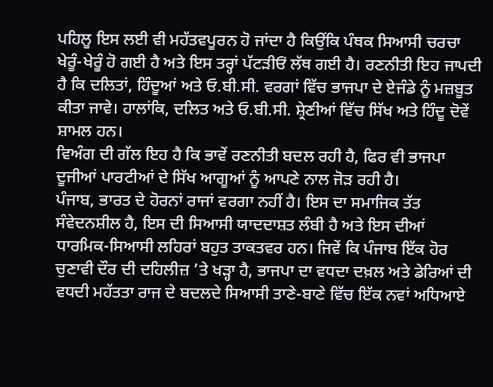ਪਹਿਲੂ ਇਸ ਲਈ ਵੀ ਮਹੱਤਵਪੂਰਨ ਹੋ ਜਾਂਦਾ ਹੈ ਕਿਉਂਕਿ ਪੰਥਕ ਸਿਆਸੀ ਚਰਚਾ ਖੇਰੂੰ-ਖੇਰੂੰ ਹੋ ਗਈ ਹੈ ਅਤੇ ਇਸ ਤਰ੍ਹਾਂ ਪੱਟੜੀਓਂ ਲੱਥ ਗਈ ਹੈ। ਰਣਨੀਤੀ ਇਹ ਜਾਪਦੀ ਹੈ ਕਿ ਦਲਿਤਾਂ, ਹਿੰਦੂਆਂ ਅਤੇ ਓ.ਬੀ.ਸੀ. ਵਰਗਾਂ ਵਿੱਚ ਭਾਜਪਾ ਦੇ ਏਜੰਡੇ ਨੂੰ ਮਜ਼ਬੂਤ ਕੀਤਾ ਜਾਵੇ। ਹਾਲਾਂਕਿ, ਦਲਿਤ ਅਤੇ ਓ.ਬੀ.ਸੀ. ਸ਼੍ਰੇਣੀਆਂ ਵਿੱਚ ਸਿੱਖ ਅਤੇ ਹਿੰਦੂ ਦੋਵੇਂ ਸ਼ਾਮਲ ਹਨ।
ਵਿਅੰਗ ਦੀ ਗੱਲ ਇਹ ਹੈ ਕਿ ਭਾਵੇਂ ਰਣਨੀਤੀ ਬਦਲ ਰਹੀ ਹੈ, ਫਿਰ ਵੀ ਭਾਜਪਾ ਦੂਜੀਆਂ ਪਾਰਟੀਆਂ ਦੇ ਸਿੱਖ ਆਗੂਆਂ ਨੂੰ ਆਪਣੇ ਨਾਲ ਜੋੜ ਰਹੀ ਹੈ।
ਪੰਜਾਬ, ਭਾਰਤ ਦੇ ਹੋਰਨਾਂ ਰਾਜਾਂ ਵਰਗਾ ਨਹੀਂ ਹੈ। ਇਸ ਦਾ ਸਮਾਜਿਕ ਤੱਤ ਸੰਵੇਦਨਸ਼ੀਲ ਹੈ, ਇਸ ਦੀ ਸਿਆਸੀ ਯਾਦਦਾਸ਼ਤ ਲੰਬੀ ਹੈ ਅਤੇ ਇਸ ਦੀਆਂ ਧਾਰਮਿਕ-ਸਿਆਸੀ ਲਹਿਰਾਂ ਬਹੁਤ ਤਾਕਤਵਰ ਹਨ। ਜਿਵੇਂ ਕਿ ਪੰਜਾਬ ਇੱਕ ਹੋਰ ਚੁਣਾਵੀ ਦੌਰ ਦੀ ਦਹਿਲੀਜ਼ ’ਤੇ ਖੜ੍ਹਾ ਹੈ, ਭਾਜਪਾ ਦਾ ਵਧਦਾ ਦਖ਼ਲ ਅਤੇ ਡੇਰਿਆਂ ਦੀ ਵਧਦੀ ਮਹੱਤਤਾ ਰਾਜ ਦੇ ਬਦਲਦੇ ਸਿਆਸੀ ਤਾਣੇ-ਬਾਣੇ ਵਿੱਚ ਇੱਕ ਨਵਾਂ ਅਧਿਆਏ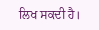ਲਿਖ ਸਕਦੀ ਹੈ।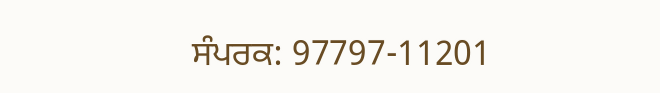ਸੰਪਰਕ: 97797-11201